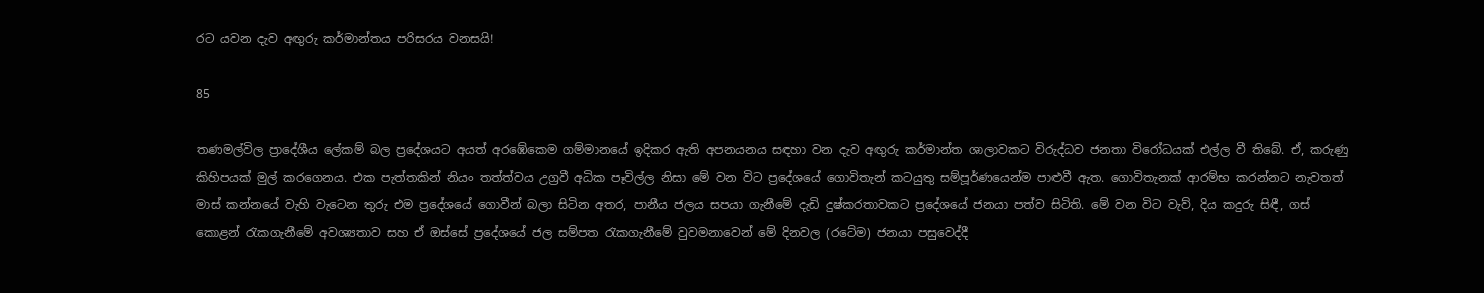රට යවන දැව අඟුරු කර්මාන්තය පරිසරය වනසයි!

85

තණමල්විල ප්‍රාදේශීය ලේකම් බල ප්‍රදේශයට අයත් අරඹේකෙම ගම්මානයේ ඉදිකර ඇති අපනයනය සඳහා වන දැව අඟුරු කර්මාන්ත ශාලාවකට විරුද්ධව ජනතා විරෝධයක් එල්ල වී තිබේ. ඒ, කරුණු කිහිපයක් මුල් කරගෙනය. එක පැත්තකින් නියං තත්ත්වය උග්‍රවී අධික පෑවිල්ල නිසා මේ වන විට ප්‍රදේශයේ ගොවිතැන් කටයුතු සම්පූර්ණයෙන්ම පාළුවී ඇත. ගොවිතැනක් ආරම්භ කරන්නට නැවතත් මාස් කන්නයේ වැහි වැටෙන තුරු එම ප්‍රදේශයේ ගොවීන් බලා සිටින අතර, පානීය ජලය සපයා ගැනීමේ දැඩි දුෂ්කරතාවකට ප්‍රදේශයේ ජනයා පත්ව සිටිති. මේ වන විට වැව්, දිය කදුරු සිඳී, ගස් කොළන් රැකගැනීමේ අවශ්‍යතාව සහ ඒ ඔස්සේ ප්‍රදේශයේ ජල සම්පත රැකගැනීමේ වුවමනාවෙන් මේ දිනවල (රටේම) ජනයා පසුවෙද්දී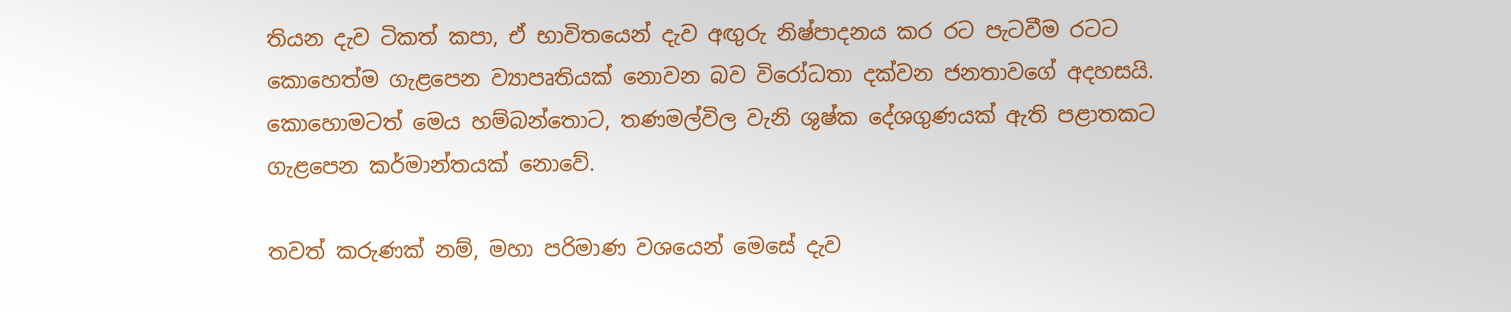තියන දැව ටිකත් කපා, ඒ භාවිතයෙන් දැව අඟුරු නිෂ්පාදනය කර රට පැටවීම රටට කොහෙත්ම ගැළපෙන ව්‍යාපෘතියක් නොවන බව විරෝධතා දක්වන ජනතාවගේ අදහසයි. කොහොමටත් මෙය හම්බන්තොට, තණමල්විල වැනි ශුෂ්ක දේශගුණයක් ඇති පළාතකට ගැළපෙන කර්මාන්තයක් නොවේ.

තවත් කරුණක් නම්, මහා පරිමාණ වශයෙන් මෙසේ දැව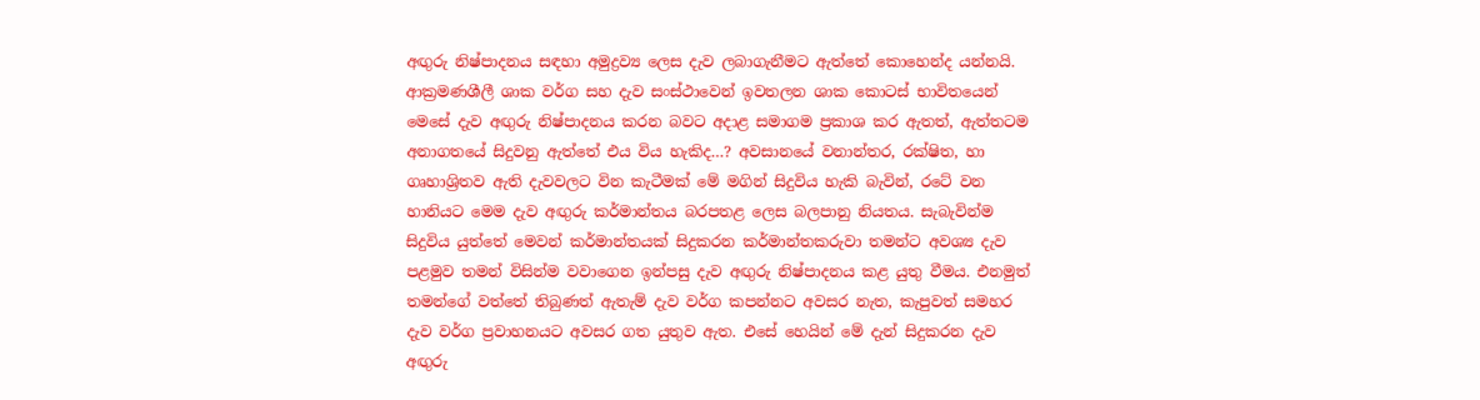අඟුරු නිෂ්පාදනය සඳහා අමුද්‍රව්‍ය ලෙස දැව ලබාගැනීමට ඇත්තේ කොහෙන්ද යන්නයි. ආක්‍රමණශීලී ශාක වර්ග සහ දැව සංස්ථාවෙන් ඉවතලන ශාක කොටස් භාවිතයෙන් මෙසේ දැව අඟුරු නිෂ්පාදනය කරන බවට අදාළ සමාගම ප්‍රකාශ කර ඇතත්, ඇත්තටම අනාගතයේ සිදුවනු ඇත්තේ එය විය හැකිද…? අවසානයේ වනාන්තර, රක්ෂිත, හා ගෘහාශ්‍රිතව ඇති දැවවලට වින කැටීමක් මේ මගින් සිදුවිය හැකි බැවින්, රටේ වන හානියට මෙම දැව අඟුරු කර්මාන්තය බරපතළ ලෙස බලපානු නියතය. සැබැවින්ම සිදුවිය යුත්තේ මෙවන් කර්මාන්තයක් සිදුකරන කර්මාන්තකරුවා තමන්ට අවශ්‍ය දැව පළමුව තමන් විසින්ම වවාගෙන ඉන්පසු දැව අඟුරු නිෂ්පාදනය කළ යුතු වීමය. එනමුත් තමන්ගේ වත්තේ තිබුණත් ඇතැම් දැව වර්ග කපන්නට අවසර නැත, කැපුවත් සමහර දැව වර්ග ප්‍රවාහනයට අවසර ගත යුතුව ඇත. එසේ හෙයින් මේ දැන් සිදුකරන දැව අඟුරු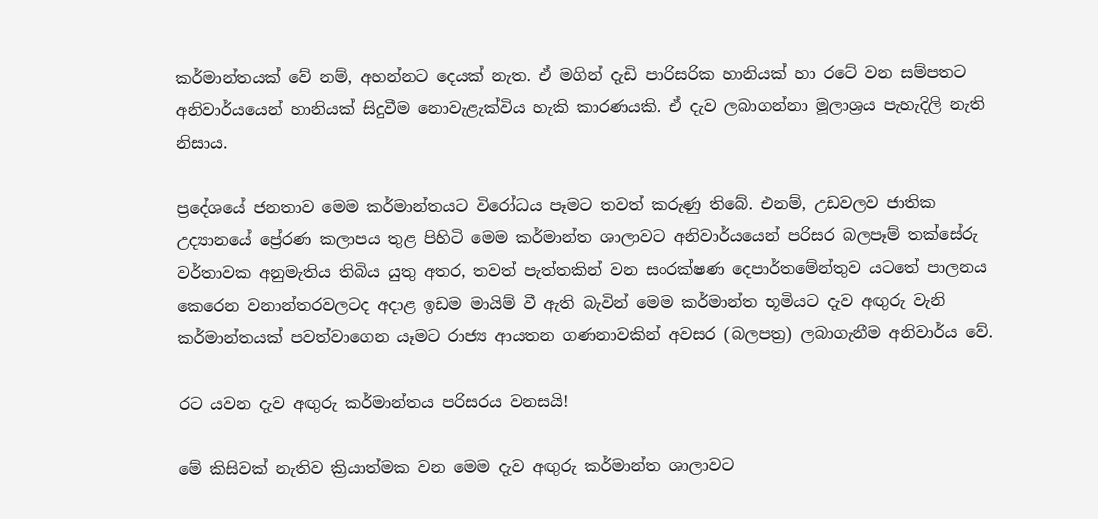කර්මාන්තයක් වේ නම්, අහන්නට දෙයක් නැත. ඒ මගින් දැඩි පාරිසරික හානියක් හා රටේ වන සම්පතට අනිවාර්යයෙන් හානියක් සිදුවීම නොවැළැක්විය හැකි කාරණයකි. ඒ දැව ලබාගන්නා මූලාශ්‍රය පැහැදිලි නැති නිසාය.

ප්‍රදේශයේ ජනතාව මෙම කර්මාන්තයට විරෝධය පෑමට තවත් කරුණු තිබේ. එනම්, උඩවලව ජාතික උද්‍යානයේ ප්‍රේරණ කලාපය තුළ පිහිටි මෙම කර්මාන්ත ශාලාවට අනිවාර්යයෙන් පරිසර බලපෑම් තක්සේරු වර්තාවක අනුමැතිය තිබිය යුතු අතර, තවත් පැත්තකින් වන සංරක්ෂණ දෙපාර්තමේන්තුව යටතේ පාලනය කෙරෙන වනාන්තරවලටද අදාළ ඉඩම මායිම් වී ඇති බැවින් මෙම කර්මාන්ත භූමියට දැව අඟුරු වැනි කර්මාන්තයක් පවත්වාගෙන යෑමට රාජ්‍ය ආයතන ගණනාවකින් අවසර (බලපත්‍ර) ලබාගැනීම අනිවාර්ය වේ.

රට යවන දැව අඟුරු කර්මාන්තය පරිසරය වනසයි!

මේ කිසිවක් නැතිව ක්‍රියාත්මක වන මෙම දැව අඟුරු කර්මාන්ත ශාලාවට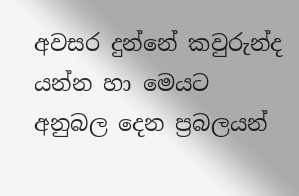අවසර දුන්නේ කවුරුන්ද යන්න හා මෙයට අනුබල දෙන ප්‍රබලයන්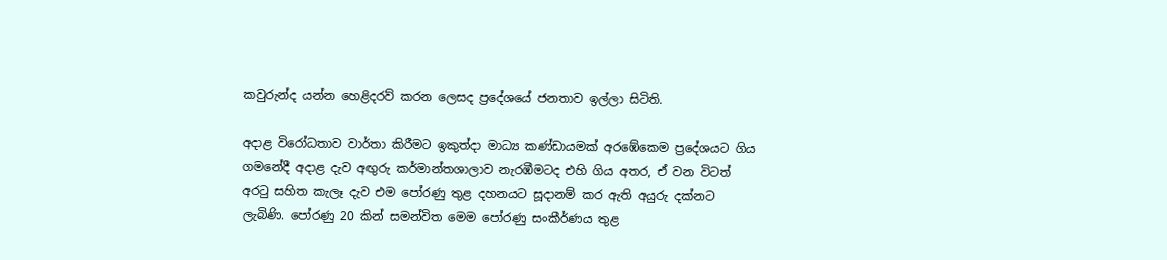කවුරුන්ද යන්න හෙළිදරව් කරන ලෙසද ප්‍රදේශයේ ජනතාව ඉල්ලා සිටිති.

අදාළ විරෝධතාව වාර්තා කිරීමට ඉකුත්දා මාධ්‍ය කණ්ඩායමක් අරඹේකෙම ප්‍රදේශයට ගිය ගමනේදී අදාළ දැව අඟුරු කර්මාන්තශාලාව නැරඹීමටද එහි ගිය අතර, ඒ වන විටත් අරටු සහිත කැලෑ දැව එම පෝරණු තුළ දහනයට සූදානම් කර ඇති අයුරු දක්නට ලැබිණි. පෝරණු 20 කින් සමන්විත මෙම පෝරණු සංකීර්ණය තුළ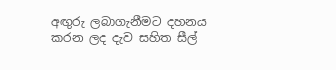අඟුරු ලබාගැනීමට දහනය කරන ලද දැව සහිත සීල්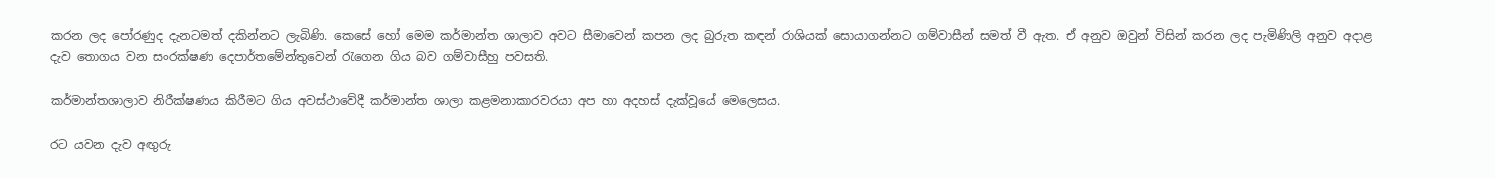කරන ලද පෝරණුද දැනටමත් දකින්නට ලැබිණි. කෙසේ හෝ මෙම කර්මාන්ත ශාලාව අවට සීමාවෙන් කපන ලද බුරුත කඳන් රාශියක් සොයාගන්නට ගම්වාසීන් සමත් වී ඇත. ඒ අනුව ඔවුන් විසින් කරන ලද පැමිණිලි අනුව අදාළ දැව තොගය වන සංරක්ෂණ දෙපාර්තමේන්තුවෙන් රැගෙන ගිය බව ගම්වාසීහු පවසති.

කර්මාන්තශාලාව නිරීක්ෂණය කිරීමට ගිය අවස්ථාවේදී කර්මාන්ත ශාලා කළමනාකාරවරයා අප හා අදහස් දැක්වූයේ මෙලෙසය.

රට යවන දැව අඟුරු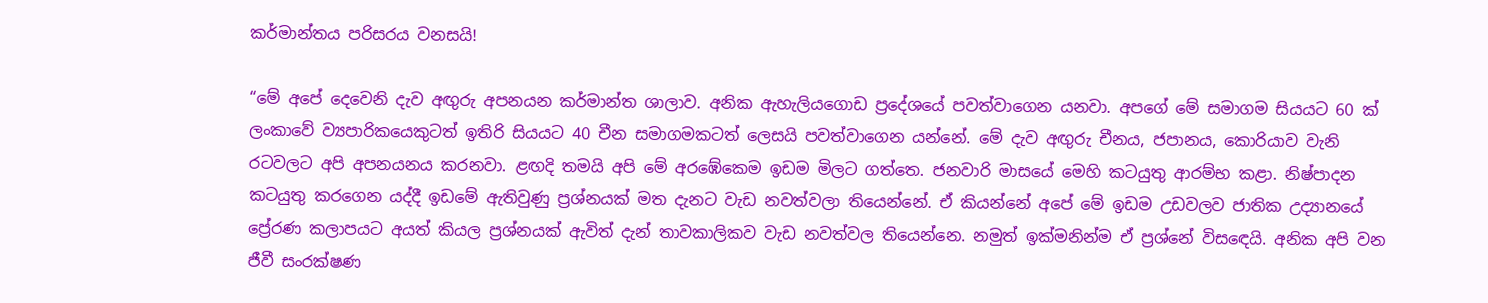කර්මාන්තය පරිසරය වනසයි!

“මේ අපේ දෙවෙනි දැව අඟුරු අපනයන කර්මාන්ත ශාලාව. අනික ඇහැලියගොඩ ප්‍රදේශයේ පවත්වාගෙන යනවා. අපගේ මේ සමාගම සියයට 60 ක් ලංකාවේ ව්‍යපාරිකයෙකුටත් ඉතිරි සියයට 40 චීන සමාගමකටත් ලෙසයි පවත්වාගෙන යන්නේ. මේ දැව අඟුරු චීනය, ජපානය, කොරියාව වැනි රටවලට අපි අපනයනය කරනවා. ළඟදි තමයි අපි මේ අරඹේකෙම ඉඩම මිලට ගත්තෙ. ජනවාරි මාසයේ මෙහි කටයුතු ආරම්භ කළා. නිෂ්පාදන කටයුතු කරගෙන යද්දී ඉඩමේ ඇතිවුණු ප්‍රශ්නයක් මත දැනට වැඩ නවත්වලා තියෙන්නේ. ඒ කියන්නේ අපේ මේ ඉඩම උඩවලව ජාතික උද්‍යානයේ ප්‍රේරණ කලාපයට අයත් කියල ප්‍රශ්නයක් ඇවිත් දැන් තාවකාලිකව වැඩ නවත්වල තියෙන්නෙ. නමුත් ඉක්මනින්ම ඒ ප්‍රශ්නේ විසඳෙයි. අනික අපි වන ජීවී සංරක්ෂණ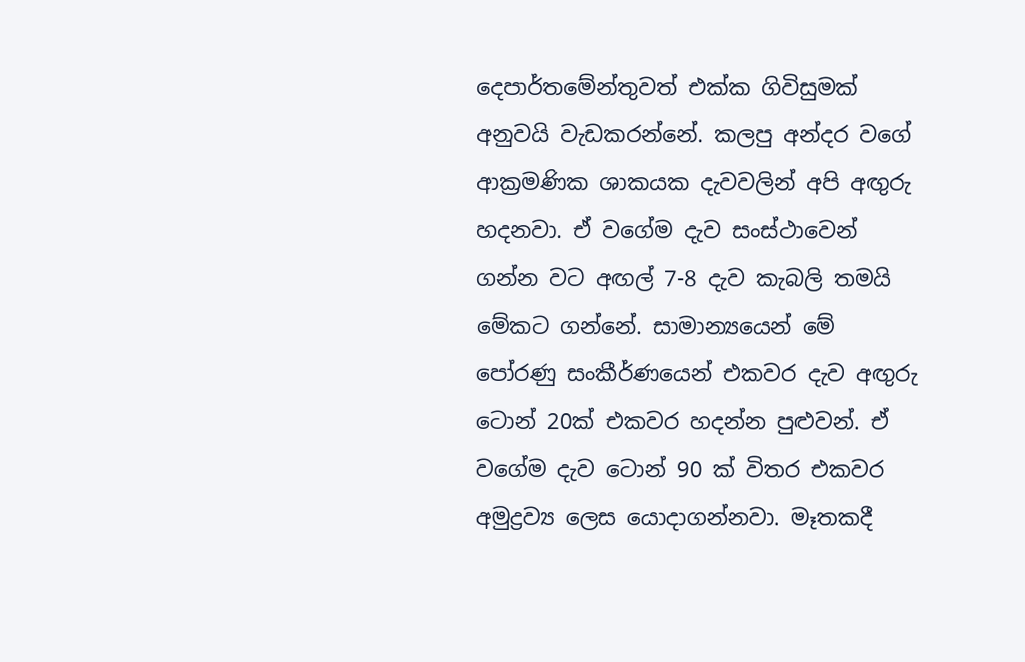දෙපාර්තමේන්තුවත් එක්ක ගිවිසුමක් අනුවයි වැඩකරන්නේ. කලපු අන්දර වගේ ආක්‍රමණික ශාකයක දැවවලින් අපි අඟුරු හදනවා. ඒ වගේම දැව සංස්ථාවෙන් ගන්න වට අඟල් 7-8 දැව කැබලි තමයි මේකට ගන්නේ. සාමාන්‍යයෙන් මේ පෝරණු සංකීර්ණයෙන් එකවර දැව අඟුරු ටොන් 20ක් එකවර හදන්න පුළුවන්. ඒ වගේම දැව ටොන් 90 ක් විතර එකවර අමුද්‍රව්‍ය ලෙස යොදාගන්නවා. මෑතකදී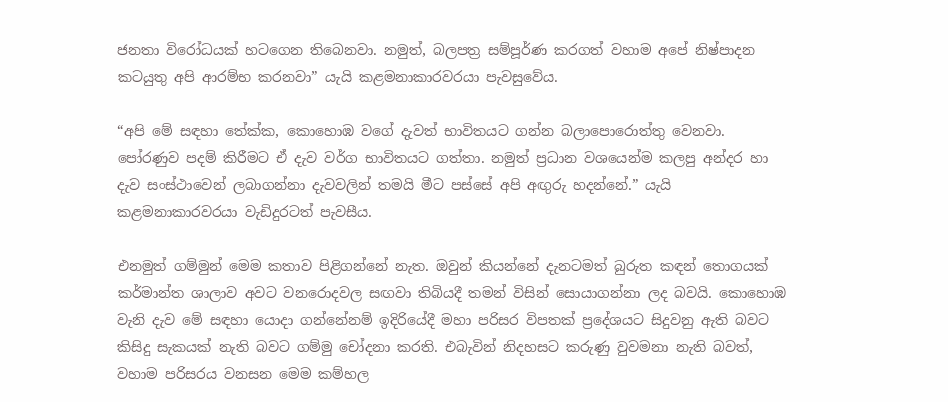ජනතා විරෝධයක් හටගෙන තිබෙනවා. නමුත්, බලපත්‍ර සම්පූර්ණ කරගත් වහාම අපේ නිෂ්පාදන කටයුතු අපි ආරම්භ කරනවා” යැයි කළමනාකාරවරයා පැවසුවේය.

“අපි මේ සඳහා තේක්ක, කොහොඹ වගේ දැවත් භාවිතයට ගන්න බලාපොරොත්තු වෙනවා. පෝරණුව පදම් කිරීමට ඒ දැව වර්ග භාවිතයට ගත්තා. නමුත් ප්‍රධාන වශයෙන්ම කලපු අන්දර හා දැව සංස්ථාවෙන් ලබාගන්නා දැවවලින් තමයි මීට පස්සේ අපි අඟුරු හදන්නේ.” යැයි කළමනාකාරවරයා වැඩිදුරටත් පැවසීය.

එනමුත් ගම්මුන් මෙම කතාව පිළිගන්නේ නැත. ඔවුන් කියන්නේ දැනටමත් බුරුත කඳන් තොගයක් කර්මාන්ත ශාලාව අවට වනරොදවල සඟවා තිබියදී තමන් විසින් සොයාගන්නා ලද බවයි. කොහොඹ වැනි දැව මේ සඳහා යොදා ගන්නේනම් ඉදිරියේදී මහා පරිසර විපතක් ප්‍රදේශයට සිදුවනු ඇති බවට කිසිදු සැකයක් නැති බවට ගම්මු චෝදනා කරති. එබැවින් නිදහසට කරුණු වුවමනා නැති බවත්, වහාම පරිසරය වනසන මෙම කම්හල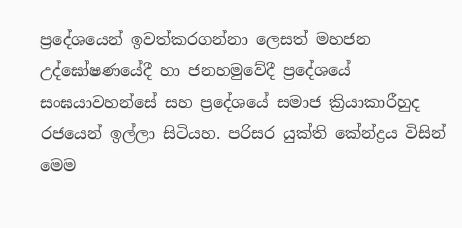ප්‍රදේශයෙන් ඉවත්කරගන්නා ලෙසත් මහජන උද්ඝෝෂණයේදී හා ජනහමුවේදී ප්‍රදේශයේ සංඝයාවහන්සේ සහ ප්‍රදේශයේ සමාජ ක්‍රියාකාරීහුද රජයෙන් ඉල්ලා සිටියහ. පරිසර යුක්ති කේන්ද්‍රය විසින් මෙම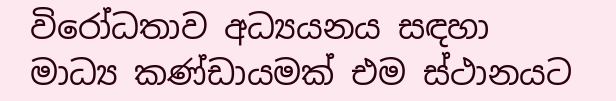විරෝධතාව අධ්‍යයනය සඳහා මාධ්‍ය කණ්ඩායමක් එම ස්ථානයට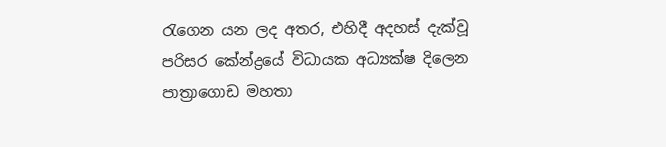රැගෙන යන ලද අතර, එහිදී අදහස් දැක්වූ පරිසර කේන්ද්‍රයේ විධායක අධ්‍යක්ෂ දිලෙන පාත්‍රාගොඩ මහතා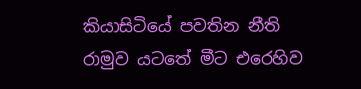කියාසිටියේ පවතින නීති රාමුව යටතේ මීට එරෙහිව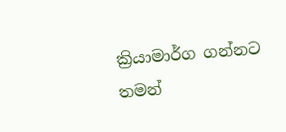ක්‍රියාමාර්ග ගන්නට තමන්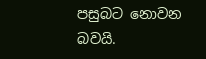පසුබට නොවන බවයි.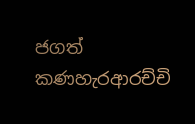ජගත් කණහැරආරච්චි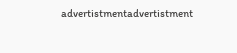advertistmentadvertistment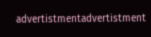advertistmentadvertistment